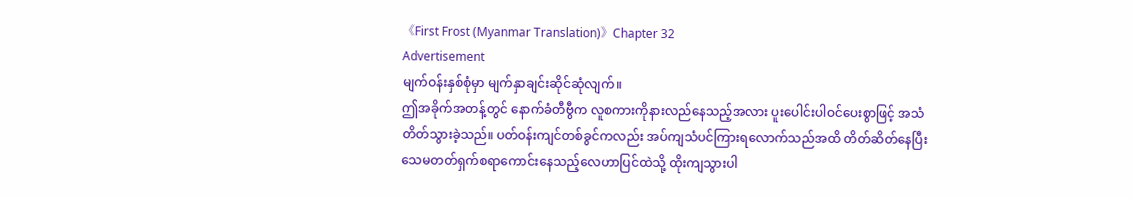《First Frost (Myanmar Translation)》Chapter 32
Advertisement
မျက်ဝန်းနှစ်စုံမှာ မျက်နှာချင်းဆိုင်ဆုံလျက်။
ဤအခိုက်အတန့်တွင် နောက်ခံတီဗွီက လူစကားကိုနားလည်နေသည့်အလား ပူးပေါင်းပါဝင်ပေးစွာဖြင့် အသံတိတ်သွားခဲ့သည်။ ပတ်ဝန်းကျင်တစ်ခွင်ကလည်း အပ်ကျသံပင်ကြားရလောက်သည်အထိ တိတ်ဆိတ်နေပြီး သေမတတ်ရှက်စရာကောင်းနေသည့်လေဟာပြင်ထဲသို့ ထိုးကျသွားပါ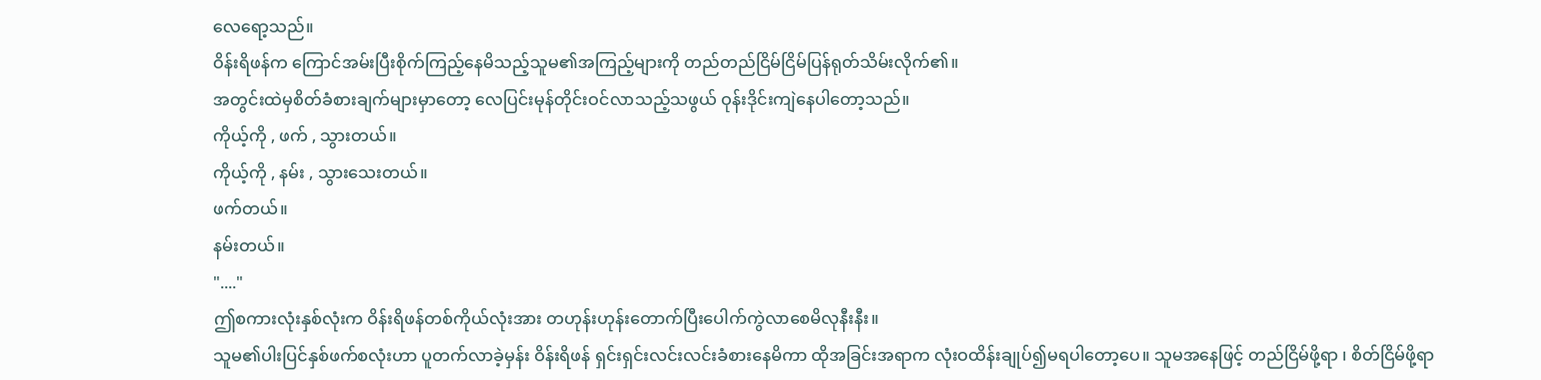လေရော့သည်။
ဝိန်းရိဖန်က ကြောင်အမ်းပြီးစိုက်ကြည့်နေမိသည့်သူမ၏အကြည့်များကို တည်တည်ငြိမ်ငြိမ်ပြန်ရုတ်သိမ်းလိုက်၏။
အတွင်းထဲမှစိတ်ခံစားချက်များမှာတော့ လေပြင်းမုန်တိုင်းဝင်လာသည့်သဖွယ် ဝုန်းဒိုင်းကျဲနေပါတော့သည်။
ကိုယ့်ကို , ဖက် , သွားတယ်။
ကိုယ့်ကို , နမ်း , သွားသေးတယ်။
ဖက်တယ်။
နမ်းတယ်။
"...."
ဤစကားလုံးနှစ်လုံးက ဝိန်းရိဖန်တစ်ကိုယ်လုံးအား တဟုန်းဟုန်းတောက်ပြီးပေါက်ကွဲလာစေမိလုနီးနီး။
သူမ၏ပါးပြင်နှစ်ဖက်စလုံးဟာ ပူတက်လာခဲ့မှန်း ဝိန်းရိဖန် ရှင်းရှင်းလင်းလင်းခံစားနေမိကာ ထိုအခြင်းအရာက လုံးဝထိန်းချုပ်၍မရပါတော့ပေ။ သူမအနေဖြင့် တည်ငြိမ်ဖို့ရာ ၊ စိတ်ငြိမ်ဖို့ရာ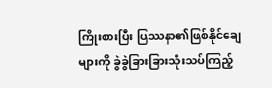ကြိုးစားပြီး ပြဿနာ၏ဖြစ်နိုင်ချေများကို ခွဲခွဲခြားခြားသုံးသပ်ကြည့်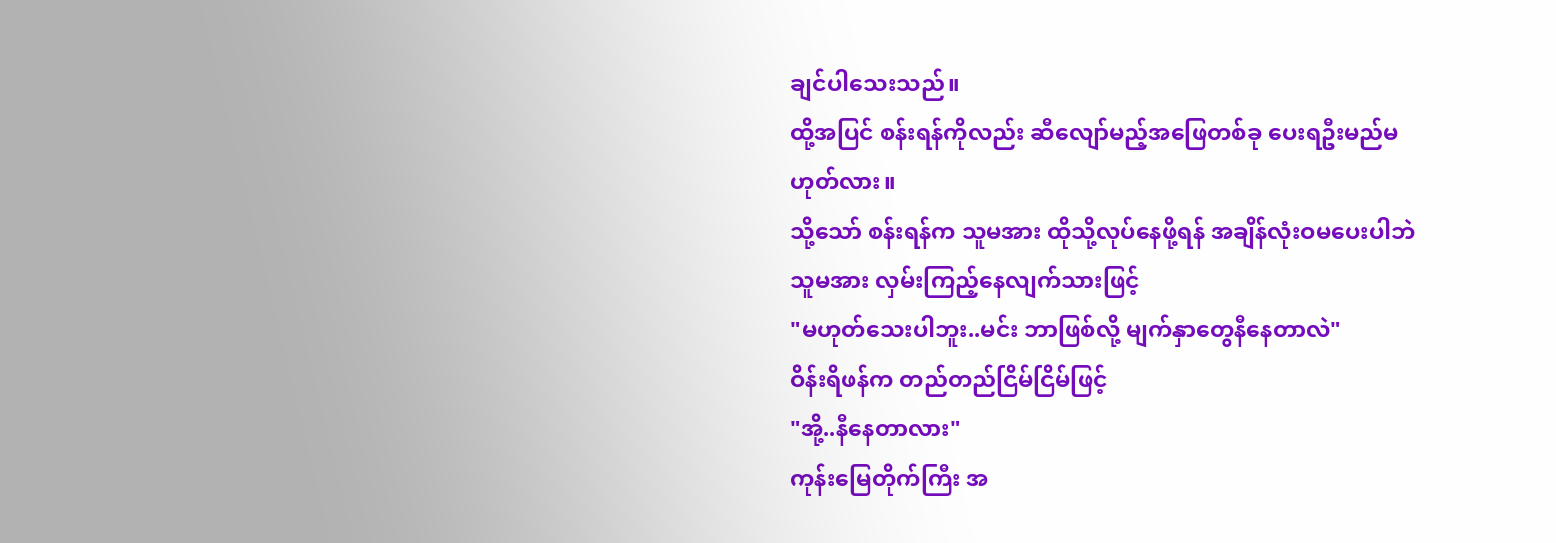ချင်ပါသေးသည်။
ထို့အပြင် စန်းရန်ကိုလည်း ဆီလျော်မည့်အဖြေတစ်ခု ပေးရဦးမည်မဟုတ်လား။
သို့သော် စန်းရန်က သူမအား ထိုသို့လုပ်နေဖို့ရန် အချိန်လုံးဝမပေးပါဘဲ သူမအား လှမ်းကြည့်နေလျက်သားဖြင့်
"မဟုတ်သေးပါဘူး..မင်း ဘာဖြစ်လို့ မျက်နှာတွေနီနေတာလဲ"
ဝိန်းရိဖန်က တည်တည်ငြိမ်ငြိမ်ဖြင့်
"အို့..နီနေတာလား"
ကုန်းမြေတိုက်ကြီး အ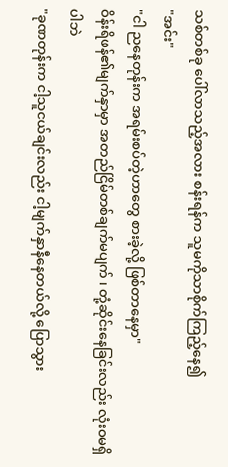သစ်တစ်ခု ပေါ်လာသည့်အလား စန်းရန်က သူမကိုသာစိုက်ကြည့်နေ၍
"အင်း"
"ငါ ညနေတုန်းက အရမ်းစပ်တဲ့ဟာတွေ စားခဲ့လို့ ဖြစ်တာနေမှာ"
ဝိန်းရိဖန်၏မျက်နှာမှာ အတည်ငြိမ်တစ်ချက်မပျက် ၊ တုံ့ဆိုင်းနေခြင်းလည်း လုံးဝမရှိပါဘဲ
"ခုဏတုန်းက ငါ့သူငယ်ချင်းလည်း ငါ့မျက်နှာနီနေတယ်လို့ ပြောသွား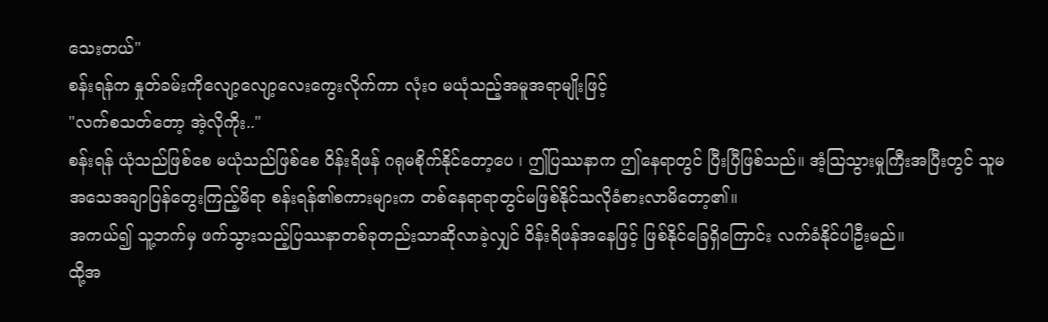သေးတယ်"
စန်းရန်က နှုတ်ခမ်းကိုလျော့လျော့လေးကွေးလိုက်ကာ လုံးဝ မယုံသည့်အမူအရာမျိုးဖြင့်
"လက်စသတ်တော့ အဲ့လိုကိုး.."
စန်းရန် ယုံသည်ဖြစ်စေ မယုံသည်ဖြစ်စေ ဝိန်းရိဖန် ဂရုမစိုက်နိုင်တော့ပေ ၊ ဤပြဿနာက ဤနေရာတွင် ပြီးပြီဖြစ်သည်။ အံ့သြသွားမှုကြီးအပြီးတွင် သူမ အသေအချာပြန်တွေးကြည့်မိရာ စန်းရန်၏စကားများက တစ်နေရာရာတွင်မဖြစ်နိုင်သလိုခံစားလာမိတော့၏။
အကယ်၍ သူ့ဘက်မှ ဖက်သွားသည့်ပြဿနာတစ်ခုတည်းသာဆိုလာခဲ့လျှင် ဝိန်းရိဖန်အနေဖြင့် ဖြစ်နိုင်ခြေရှိကြောင်း လက်ခံနိုင်ပါဦးမည်။
ထို့အ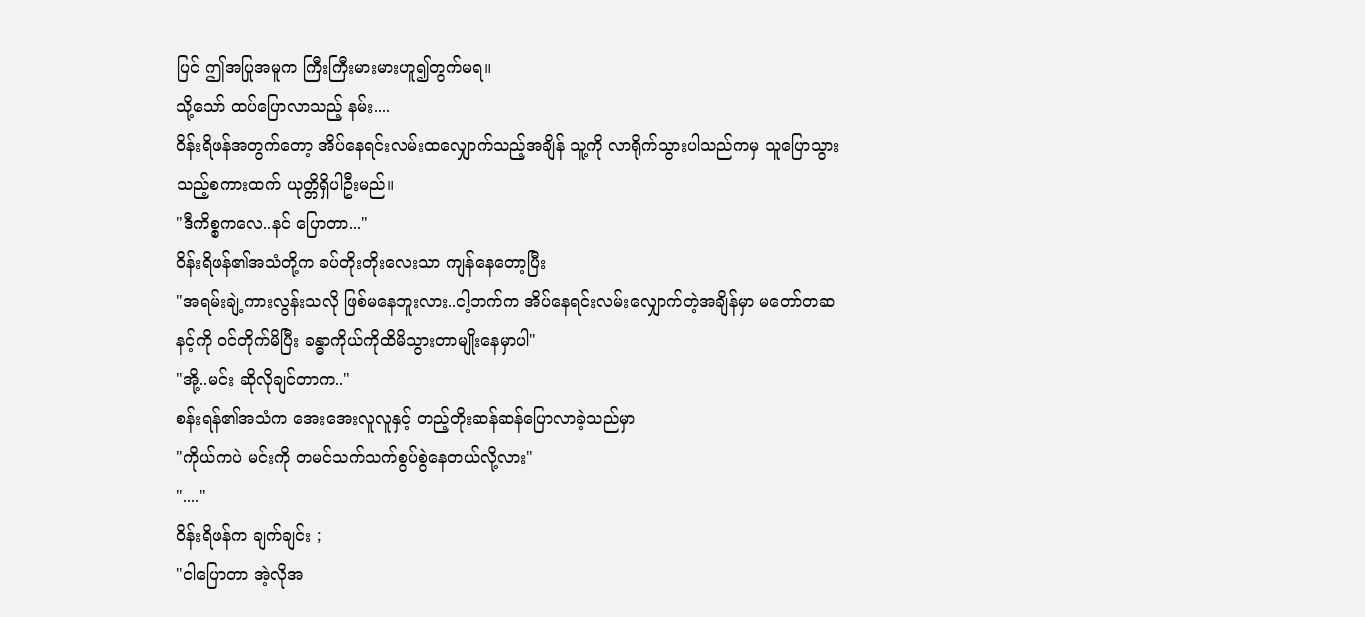ပြင် ဤအပြုအမူက ကြီးကြီးမားမားဟူ၍တွက်မရ။
သို့သော် ထပ်ပြောလာသည့် နမ်း....
ဝိန်းရိဖန်အတွက်တော့ အိပ်နေရင်းလမ်းထလျှောက်သည့်အချိန် သူ့ကို လာရိုက်သွားပါသည်ကမှ သူပြောသွားသည့်စကားထက် ယုတ္တိရှိပါဦးမည်။
"ဒီကိစ္စကလေ..နင် ပြောတာ..."
ဝိန်းရိဖန်၏အသံတို့က ခပ်တိုးတိုးလေးသာ ကျန်နေတော့ပြီး
"အရမ်းချဲ့ကားလွန်းသလို ဖြစ်မနေဘူးလား..ငါ့ဘက်က အိပ်နေရင်းလမ်းလျှောက်တဲ့အချိန်မှာ မတော်တဆ နင့်ကို ဝင်တိုက်မိပြီး ခန္ဓာကိုယ်ကိုထိမိသွားတာမျိုးနေမှာပါ"
"အို့..မင်း ဆိုလိုချင်တာက.."
စန်းရန်၏အသံက အေးအေးလူလူနှင့် တည့်တိုးဆန်ဆန်ပြောလာခဲ့သည်မှာ
"ကိုယ်ကပဲ မင်းကို တမင်သက်သက်စွပ်စွဲနေတယ်လို့လား"
"...."
ဝိန်းရိဖန်က ချက်ချင်း ;
"ငါပြောတာ အဲ့လိုအ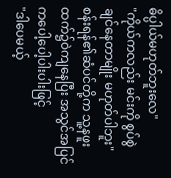ဓိပ္ပါယ်မဟုတ်ဘူးလေ"
"ကိုယ်ကလည်း မင်းကို စွပ်စွဲချင်နေတာမျိုး မဟုတ်ပါဘူး"
စန်းရန်၏ဆံပင်တို့က သူ့နဖူးထက်၌ဝဲကျနေပြီး အသွင်အပြင်ကပေါ့ပေါ့ပါးပါးဖြင့်
"ဒါပေမယ့်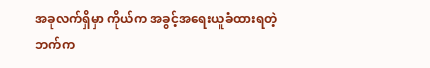အခုလက်ရှိမှာ ကိုယ်က အခွင့်အရေးယူခံထားရတဲ့ဘက်က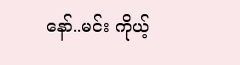နော်..မင်း ကိုယ့်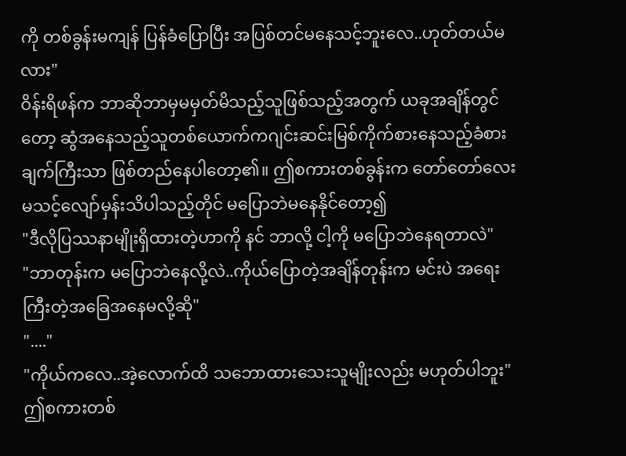ကို တစ်ခွန်းမကျန် ပြန်ခံပြောပြီး အပြစ်တင်မနေသင့်ဘူးလေ..ဟုတ်တယ်မလား"
ဝိန်းရိဖန်က ဘာဆိုဘာမှမမှတ်မိသည့်သူဖြစ်သည့်အတွက် ယခုအချိန်တွင်တော့ ဆွံအနေသည့်သူတစ်ယောက်ကဂျင်းဆင်းမြစ်ကိုက်စားနေသည့်ခံစားချက်ကြီးသာ ဖြစ်တည်နေပါတော့၏။ ဤစကားတစ်ခွန်းက တော်တော်လေးမသင့်လျော်မှန်းသိပါသည့်တိုင် မပြောဘဲမနေနိုင်တော့၍
"ဒီလိုပြဿနာမျိုးရှိထားတဲ့ဟာကို နင် ဘာလို့ ငါ့ကို မပြောဘဲနေရတာလဲ"
"ဘာတုန်းက မပြောဘဲနေလို့လဲ..ကိုယ်ပြောတဲ့အချိန်တုန်းက မင်းပဲ အရေးကြီးတဲ့အခြေအနေမလို့ဆို"
"...."
"ကိုယ်ကလေ..အဲ့လောက်ထိ သဘောထားသေးသူမျိုးလည်း မဟုတ်ပါဘူး"
ဤစကားတစ်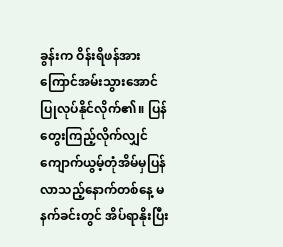ခွန်းက ဝိန်းရိဖန်အား ကြောင်အမ်းသွားအောင် ပြုလုပ်နိုင်လိုက်၏။ ပြန်တွေးကြည့်လိုက်လျှင် ကျောက်ယွမ့်တုံအိမ်မှပြန်လာသည့်နောက်တစ်နေ့ မနက်ခင်းတွင် အိပ်ရာနိုးပြီး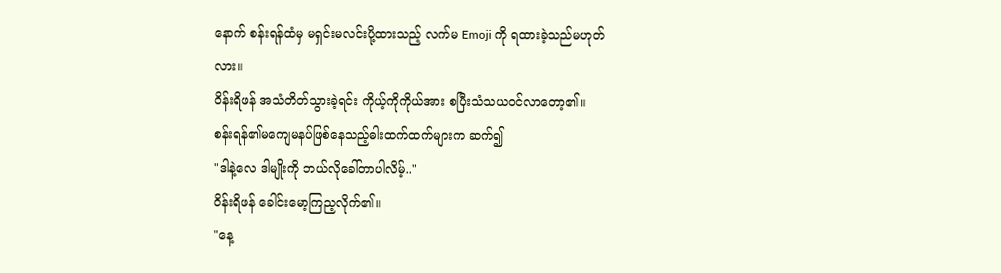နောက် စန်းရန်ထံမှ မရှင်းမလင်းပို့ထားသည့် လက်မ Emoji ကို ရထားခဲ့သည်မဟုတ်လား။
ဝိန်းရိဖန် အသံတိတ်သွားခဲ့ရင်း ကိုယ့်ကိုကိုယ်အား စပြီးသံသယဝင်လာတော့၏။
စန်းရန်၏မကျေမနပ်ဖြစ်နေသည့်ဓါးထက်ထက်များက ဆက်၍
"ဒါနဲ့လေ ဒါမျိုးကို ဘယ်လိုခေါ်တာပါလိမ့်.."
ဝိန်းရိဖန် ခေါင်းမော့ကြည့လိုက်၏။
"နေ့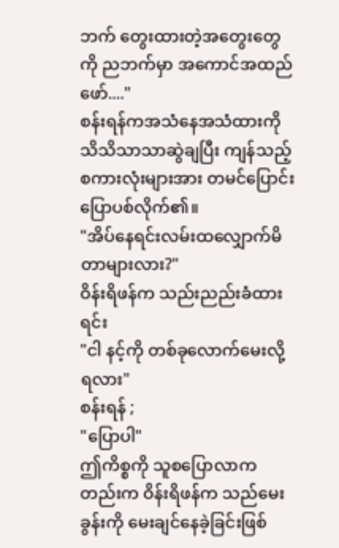ဘက် တွေးထားတဲ့အတွေးတွေကို ညဘက်မှာ အကောင်အထည်ဖော်...."
စန်းရန်ကအသံနေအသံထားကို သိသိသာသာဆွဲချပြီး ကျန်သည့်စကားလုံးများအား တမင်ပြောင်းပြောပစ်လိုက်၏။
"အိပ်နေရင်းလမ်းထလျှောက်မိတာများလား?"
ဝိန်းရိဖန်က သည်းညည်းခံထားရင်း
"ငါ နင့်ကို တစ်ခုလောက်မေးလို့ရလား"
စန်းရန် ;
"ပြောပါ"
ဤကိစ္စကို သူစပြောလာကတည်းက ဝိန်းရိဖန်က သည်မေးခွန်းကို မေးချင်နေခဲ့ခြင်းဖြစ်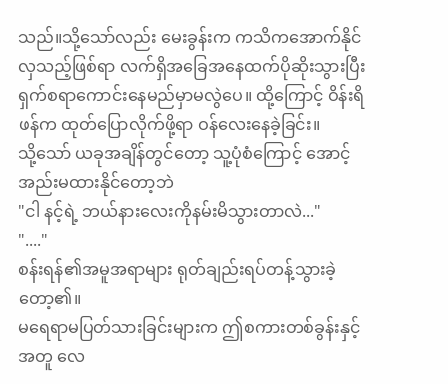သည်။သို့သော်လည်း မေးခွန်းက ကသိကအောက်နိုင်လှသည့်ဖြစ်ရာ လက်ရှိအခြေအနေထက်ပိုဆိုးသွားပြီး ရှက်စရာကောင်းနေမည်မှာမလွဲပေ။ ထို့ကြောင့် ဝိန်းရိဖန်က ထုတ်ပြောလိုက်ဖို့ရာ ဝန်လေးနေခဲ့ခြင်း။
သို့သော် ယခုအချိန်တွင်တော့ သူ့ပုံစံကြောင့် အောင့်အည်းမထားနိုင်တော့ဘဲ
"ငါ နင့်ရဲ့ ဘယ်နားလေးကိုနမ်းမိသွားတာလဲ..."
"...."
စန်းရန်၏အမူအရာများ ရုတ်ချည်းရပ်တန့်သွားခဲ့တော့၏။
မရေရာမပြတ်သားခြင်းများက ဤစကားတစ်ခွန်းနှင့်အတူ လေ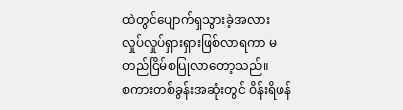ထဲတွင်ပျောက်ရှသွားခဲ့အလား လှုပ်လှုပ်ရှားရှားဖြစ်လာရကာ မတည်ငြိမ်စပြုလာတော့သည်။
စကားတစ်ခွန်းအဆုံးတွင် ဝိန်းရိဖန်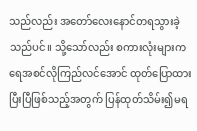သည်လည်း အတော်လေးနောင်တရသွားခဲ့သည်ပင်။ သို့သော်လည်း စကားလုံးများက ရေအစင်လိုကြည်လင်အောင် ထုတ်ပြောထားပြီးပြီဖြစ်သည့်အတွက် ပြန်ထုတ်သိမ်း၍မရ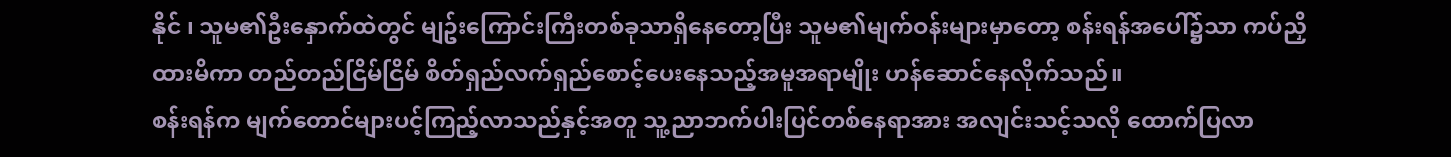နိုင် ၊ သူမ၏ဦးနှောက်ထဲတွင် မျဥ်းကြောင်းကြီးတစ်ခုသာရှိနေတော့ပြီး သူမ၏မျက်ဝန်းများမှာတော့ စန်းရန်အပေါ်၌သာ ကပ်ညှိထားမိကာ တည်တည်ငြိမ်ငြိမ် စိတ်ရှည်လက်ရှည်စောင့်ပေးနေသည့်အမူအရာမျိုး ဟန်ဆောင်နေလိုက်သည်။
စန်းရန်က မျက်တောင်များပင့်ကြည့်လာသည်နှင့်အတူ သူ့ညာဘက်ပါးပြင်တစ်နေရာအား အလျင်းသင့်သလို ထောက်ပြလာ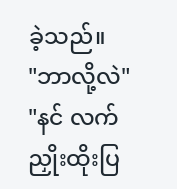ခဲ့သည်။
"ဘာလို့လဲ"
"နင် လက်ညှိုးထိုးပြ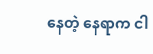နေတဲ့ နေရာက ငါ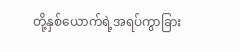တို့နှစ်ယောက်ရဲ့အရပ်ကွာခြား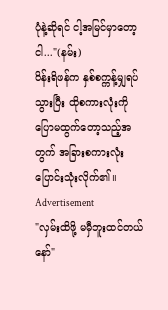ပုံနဲ့ဆိုရင် ငါ့အမြင်မှာတော့ ငါ..."(နမ်း)
ဝိန်းရိဖန်က နှစ်စက္ကန့်မျှရပ်သွားပြီး ထိုစကားလုံးကိုပြောမထွက်တော့သည့်အတွက် အခြားစကားလုံးပြောင်းသုံးလိုက်၏။
Advertisement
"လှမ်းထိဖို့ မမှီဘူးထင်တယ်နော်"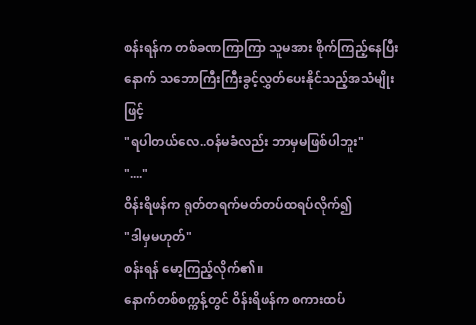စန်းရန်က တစ်ခဏကြာကြာ သူမအား စိုက်ကြည့်နေပြီးနောက် သဘောကြီးကြီးခွင့်လွှတ်ပေးနိုင်သည့်အသံမျိုးဖြင့်
"ရပါတယ်လေ..ဝန်မခံလည်း ဘာမှမဖြစ်ပါဘူး"
"...."
ဝိန်းရိဖန်က ရုတ်တရက်မတ်တပ်ထရပ်လိုက်၍
"ဒါမှမဟုတ်"
စန်းရန် မော့ကြည့်လိုက်၏။
နောက်တစ်စက္ကန့်တွင် ဝိန်းရိဖန်က စကားထပ်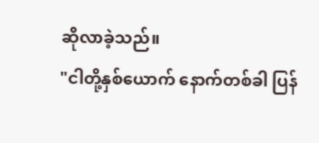ဆိုလာခဲ့သည်။
"ငါတို့နှစ်ယောက် နောက်တစ်ခါ ပြန်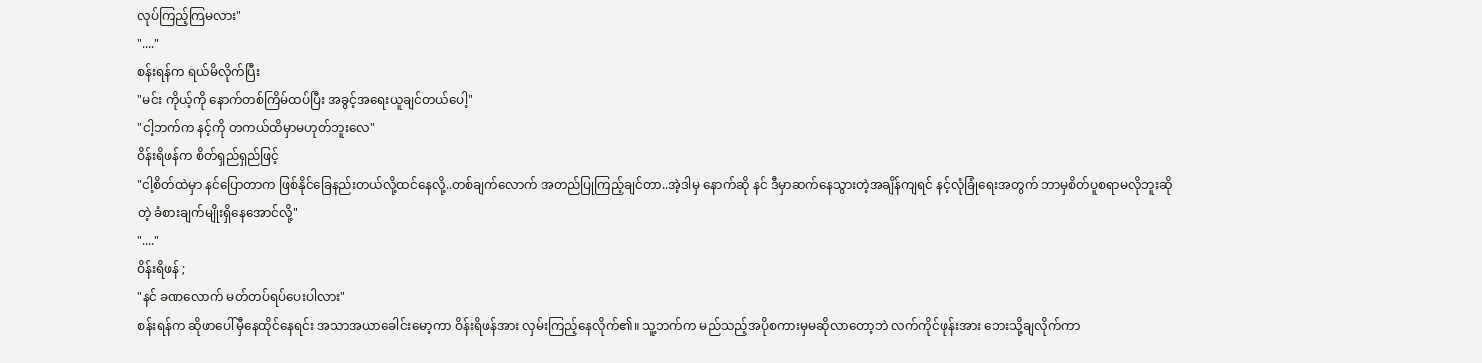လုပ်ကြည့်ကြမလား"
"...."
စန်းရန်က ရယ်မိလိုက်ပြီး
"မင်း ကိုယ့်ကို နောက်တစ်ကြိမ်ထပ်ပြီး အခွင့်အရေးယူချင်တယ်ပေါ့"
"ငါ့ဘက်က နင့်ကို တကယ်ထိမှာမဟုတ်ဘူးလေ"
ဝိန်းရိဖန်က စိတ်ရှည်ရှည်ဖြင့်
"ငါ့စိတ်ထဲမှာ နင်ပြောတာက ဖြစ်နိုင်ခြေနည်းတယ်လို့ထင်နေလို့..တစ်ချက်လောက် အတည်ပြုကြည့်ချင်တာ..အဲ့ဒါမှ နောက်ဆို နင် ဒီမှာဆက်နေသွားတဲ့အချိန်ကျရင် နင့်လုံခြုံရေးအတွက် ဘာမှစိတ်ပူစရာမလိုဘူးဆိုတဲ့ ခံစားချက်မျိုးရှိနေအောင်လို့"
"...."
ဝိန်းရိဖန် ;
"နင် ခဏလောက် မတ်တပ်ရပ်ပေးပါလား"
စန်းရန်က ဆိုဖာပေါ်မှီနေထိုင်နေရင်း အသာအယာခေါင်းမော့ကာ ဝိန်းရိဖန်အား လှမ်းကြည့်နေလိုက်၏။ သူ့ဘက်က မည်သည့်အပိုစကားမှမဆိုလာတော့ဘဲ လက်ကိုင်ဖုန်းအား ဘေးသို့ချလိုက်ကာ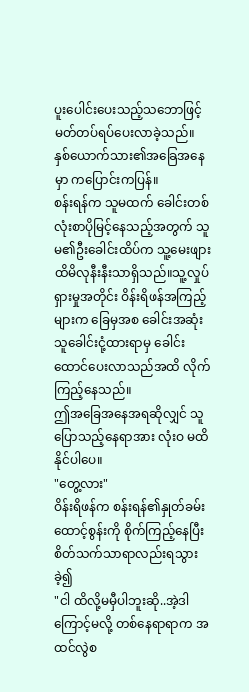ပူးပေါင်းပေးသည့်သဘောဖြင့် မတ်တပ်ရပ်ပေးလာခဲ့သည်။
နှစ်ယောက်သား၏အခြေအနေမှာ ကပြောင်းကပြန်။
စန်းရန်က သူမထက် ခေါင်းတစ်လုံးစာပိုမြင့်နေသည့်အတွက် သူမ၏ဦးခေါင်းထိပ်က သူ့မေးဖျားထိမိလုနီးနီးသာရှိသည်။သူ့လှုပ်ရှားမှုအတိုင်း ဝိန်းရိဖန်အကြည့်များက ခြေမှအစ ခေါင်းအဆုံး သူခေါင်းငုံ့ထားရာမှ ခေါင်းထောင်ပေးလာသည်အထိ လိုက်ကြည့်နေသည်။
ဤအခြေအနေအရဆိုလျှင် သူပြောသည့်နေရာအား လုံးဝ မထိနိုင်ပါပေ။
"တွေ့လား"
ဝိန်းရိဖန်က စန်းရန်၏နှုတ်ခမ်းထောင့်စွန်းကို စိုက်ကြည့်နေပြီး စိတ်သက်သာရာလည်းရသွားခဲ့၍
"ငါ ထိလို့မမှီပါဘူးဆို..အဲ့ဒါကြောင့်မလို့ တစ်နေရာရာက အထင်လွဲစ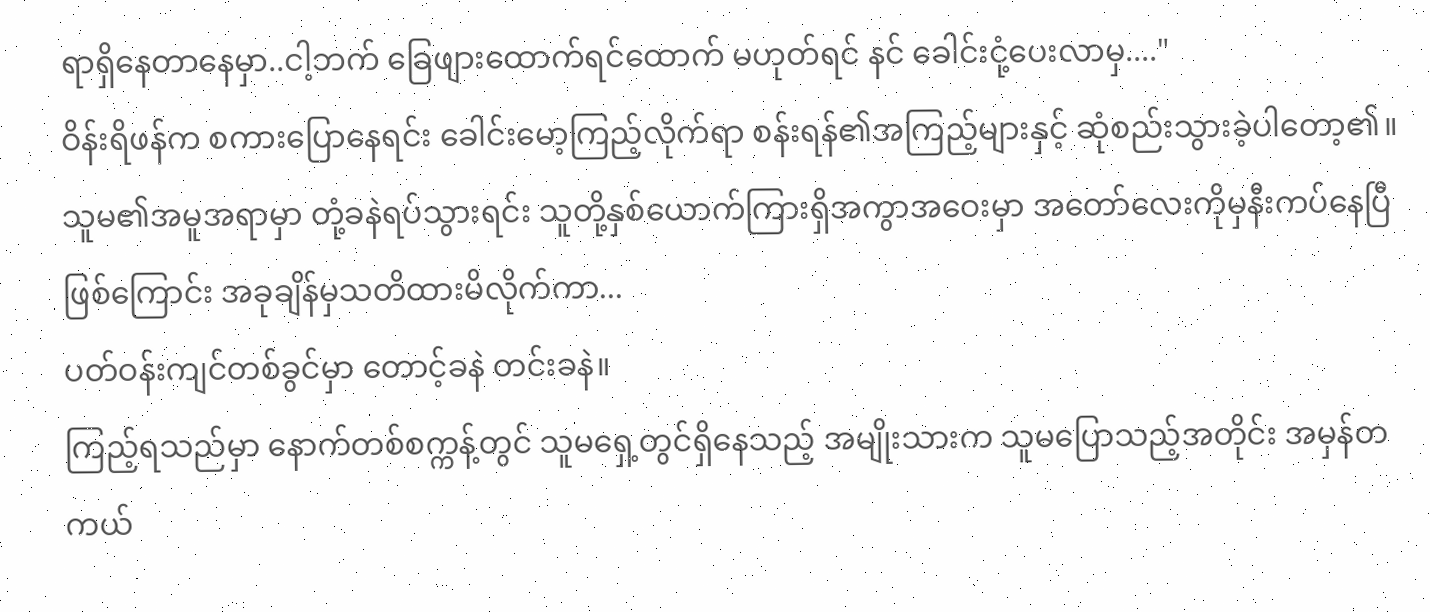ရာရှိနေတာနေမှာ..ငါ့ဘက် ခြေဖျားထောက်ရင်ထောက် မဟုတ်ရင် နင် ခေါင်းငုံ့ပေးလာမှ...."
ဝိန်းရိဖန်က စကားပြောနေရင်း ခေါင်းမော့ကြည့်လိုက်ရာ စန်းရန်၏အကြည့်များနှင့် ဆုံစည်းသွားခဲ့ပါတော့၏။
သူမ၏အမူအရာမှာ တုံ့ခနဲရပ်သွားရင်း သူတို့နှစ်ယောက်ကြားရှိအကွာအဝေးမှာ အတော်လေးကိုမှနီးကပ်နေပြီဖြစ်ကြောင်း အခုချိန်မှသတိထားမိလိုက်ကာ...
ပတ်ဝန်းကျင်တစ်ခွင်မှာ တောင့်ခနဲ တင်းခနဲ။
ကြည့်ရသည်မှာ နောက်တစ်စက္ကန့်တွင် သူမရှေ့တွင်ရှိနေသည့် အမျိုးသားက သူမပြောသည့်အတိုင်း အမှန်တကယ်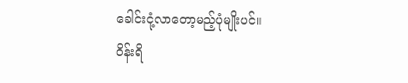ခေါင်းငုံ့လာတော့မည့်ပုံမျိုးပင်။
ဝိန်းရိ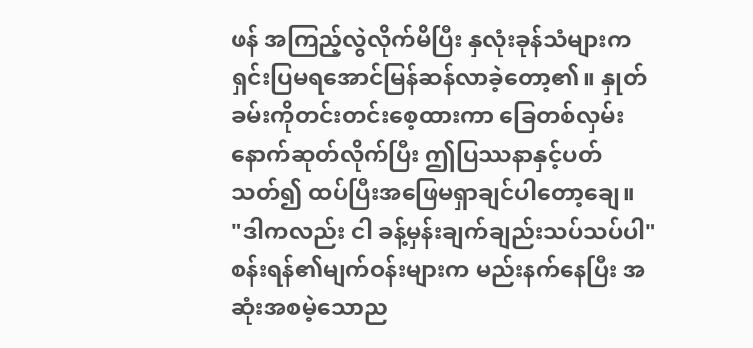ဖန် အကြည့်လွဲလိုက်မိပြီး နှလုံးခုန်သံများက ရှင်းပြမရအောင်မြန်ဆန်လာခဲ့တော့၏။ နှုတ်ခမ်းကိုတင်းတင်းစေ့ထားကာ ခြေတစ်လှမ်းနောက်ဆုတ်လိုက်ပြီး ဤပြဿနာနှင့်ပတ်သတ်၍ ထပ်ပြီးအဖြေမရှာချင်ပါတော့ချေ။
"ဒါကလည်း ငါ ခန့်မှန်းချက်ချည်းသပ်သပ်ပါ"
စန်းရန်၏မျက်ဝန်းများက မည်းနက်နေပြီး အဆုံးအစမဲ့သောည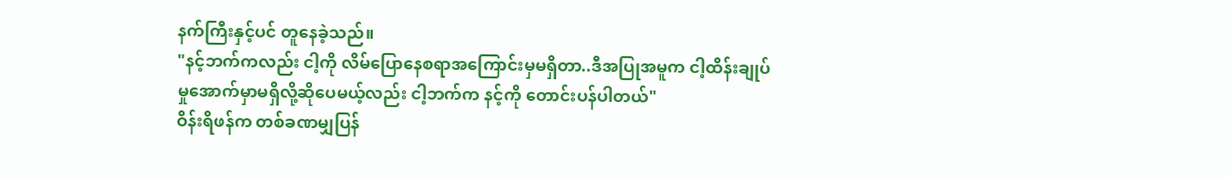နက်ကြီးနှင့်ပင် တူနေခဲ့သည်။
"နင့်ဘက်ကလည်း ငါ့ကို လိမ်ပြောနေစရာအကြောင်းမှမရှိတာ..ဒီအပြုအမူက ငါ့ထိန်းချုပ်မှုအောက်မှာမရှိလို့ဆိုပေမယ့်လည်း ငါ့ဘက်က နင့်ကို တောင်းပန်ပါတယ်"
ဝိန်းရိဖန်က တစ်ခဏမျှပြန်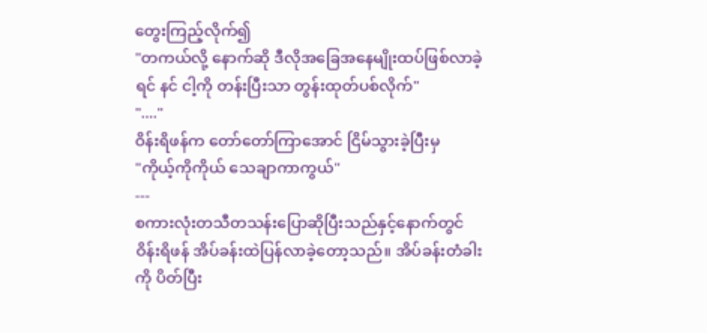တွေးကြည့်လိုက်၍
"တကယ်လို့ နောက်ဆို ဒီလိုအခြေအနေမျိုးထပ်ဖြစ်လာခဲ့ရင် နင် ငါ့ကို တန်းပြီးသာ တွန်းထုတ်ပစ်လိုက်"
"...."
ဝိန်းရိဖန်က တော်တော်ကြာအောင် ငြိမ်သွားခဲ့ပြီးမှ
"ကိုယ့်ကိုကိုယ် သေချာကာကွယ်"
---
စကားလုံးတသီတသန်းပြောဆိုပြီးသည်နှင့်နောက်တွင် ဝိန်းရိဖန် အိပ်ခန်းထဲပြန်လာခဲ့တော့သည်။ အိပ်ခန်းတံခါးကို ပိတ်ပြီး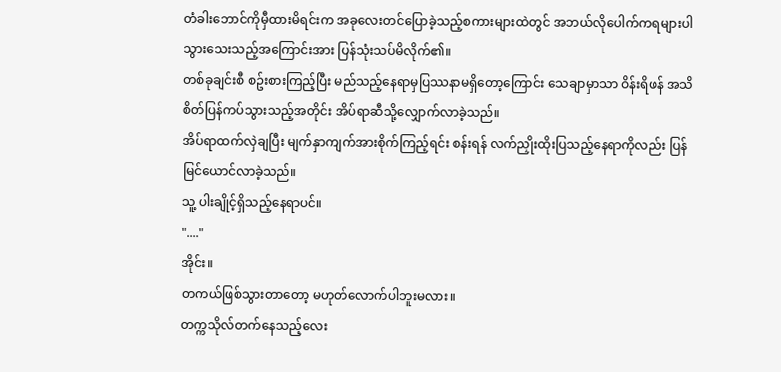တံခါးဘောင်ကိုမှီထားမိရင်းက အခုလေးတင်ပြောခဲ့သည့်စကားများထဲတွင် အဘယ်လိုပေါက်ကရများပါသွားသေးသည့်အကြောင်းအား ပြန်သုံးသပ်မိလိုက်၏။
တစ်ခုချင်းစီ စဥ်းစားကြည့်ပြီး မည်သည့်နေရာမှပြဿနာမရှိတော့ကြောင်း သေချာမှာသာ ဝိန်းရိဖန် အသိစိတ်ပြန်ကပ်သွားသည့်အတိုင်း အိပ်ရာဆီသို့လျှောက်လာခဲ့သည်။
အိပ်ရာထက်လှဲချပြီး မျက်နှာကျက်အားစိုက်ကြည့်ရင်း စန်းရန် လက်ညှိုးထိုးပြသည့်နေရာကိုလည်း ပြန်မြင်ယောင်လာခဲ့သည်။
သူ့ ပါးချိုင့်ရှိသည့်နေရာပင်။
"...."
အိုင်း။
တကယ်ဖြစ်သွားတာတော့ မဟုတ်လောက်ပါဘူးမလား။
တက္ကသိုလ်တက်နေသည့်လေး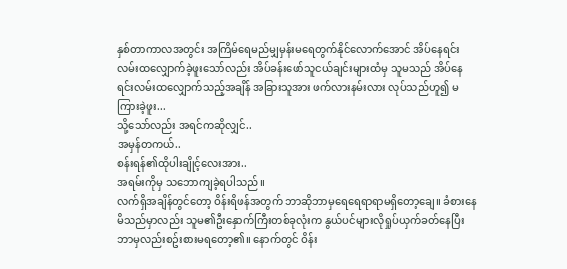နှစ်တာကာလအတွင်း အကြိမ်ရေမည်မျှမှန်းမရေတွက်နိုင်လောက်အောင် အိပ်နေရင်းလမ်းထလျှောက်ခဲ့ဖူးသော်လည်း အိပ်ခန်းဖော်သူငယ်ချင်းများထံမှ သူမသည် အိပ်နေရင်းလမ်းထလျှောက်သည့်အချိန် အခြားသူအား ဖက်လားနမ်းလား လုပ်သည်ဟူ၍ မကြားခဲ့ဖူး...
သို့သော်လည်း အရင်ကဆိုလျှင်..
အမှန်တကယ်..
စန်းရန်၏ထိုပါးချိုင့်လေးအား..
အရမ်းကိုမှ သဘောကျခဲ့ရပါသည်။
လက်ရှိအချိန်တွင်တော့ ဝိန်းရိဖန်အတွက် ဘာဆိုဘာမှရေရေရာရာမရှိတော့ချေ။ ခံစားနေမိသည်မှာလည်း သူမ၏ဦးနှောက်ကြီးတစ်ခုလုံးက နွယ်ပင်များလိုရှုပ်ယှက်ခတ်နေပြီး ဘာမှလည်းစဥ်းစားမရတော့၏။ နောက်တွင် ဝိန်း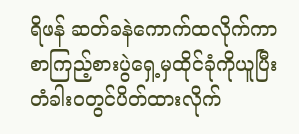ရိဖန် ဆတ်ခနဲကောက်ထလိုက်ကာ စာကြည့်စားပွဲရှေ့မှထိုင်ခုံကိုယူပြီး တံခါးဝတွင်ပိတ်ထားလိုက်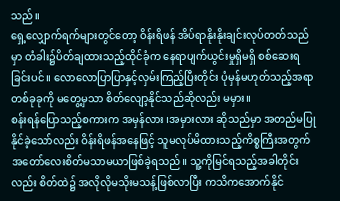သည်။
ရှေ့လျှောက်ရက်များတွင်တော့ ဝိန်းရိဖန် အိပ်ရာနိုးနိုးချင်းလုပ်တတ်သည်မှာ တံခါး၌ပိတ်ချထားသည့်ထိုင်ခုံက နေရာပျက်ယွင်းမှုရှိမရှိ စစ်ဆေးရခြင်းပင်။ လောလောပြာပြာနှင့်လှမ်းကြည့်ပြီးတိုင်း ပုံမှန်မဟုတ်သည့်အရာတစ်ခုခုကို မတွေ့မှသာ စိတ်လျော့နိုင်သည်ဆိုလည်း မမှား။
စန်းရန်ပြောသည့်စကားက အမှန်လား ၊အမှားလား ဆိုသည်မှာ အတည်မပြုနိုင်ခဲ့သော်လည်း ဝိန်းရိဖန်အနေဖြင့် သူမလုပ်မိထားသည့်ကိစ္စကြီးအတွက် အတော်လေးစိတ်မသာမယာဖြစ်ခဲ့ရသည်။ သူ့ကိုမြင်ရသည့်အခါတိုင်းလည်း စိတ်ထဲ၌ အလိုလိုမသိုးမသန့်ဖြစ်လာပြီး ကသိကအောက်နိုင်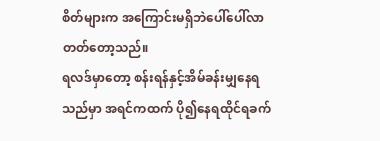စိတ်များက အကြောင်းမရှိဘဲပေါ်ပေါ်လာတတ်တော့သည်။
ရလဒ်မှာတော့ စန်းရန်နှင့်အိမ်ခန်းမျှနေရသည်မှာ အရင်ကထက် ပို၍နေရထိုင်ရခက်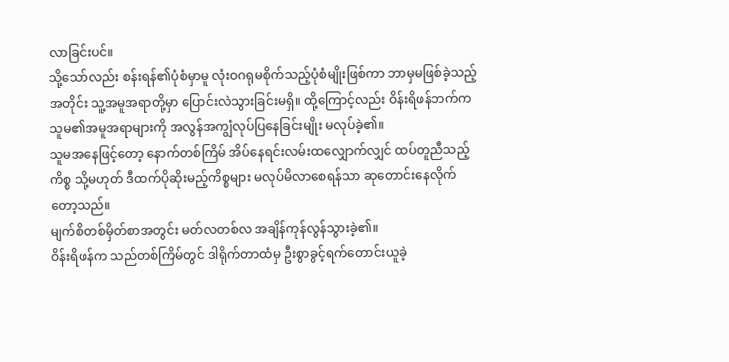လာခြင်းပင်။
သို့သော်လည်း စန်းရန်၏ပုံစံမှာမူ လုံးဝဂရုမစိုက်သည့်ပုံစံမျိုးဖြစ်ကာ ဘာမှမဖြစ်ခဲ့သည့်အတိုင်း သူ့အမူအရာတို့မှာ ပြောင်းလဲသွားခြင်းမရှိ။ ထို့ကြောင့်လည်း ဝိန်းရိဖန်ဘက်က သူမ၏အမူအရာများကို အလွန်အကျွံလုပ်ပြနေခြင်းမျိုး မလုပ်ခဲ့၏။
သူမအနေဖြင့်တော့ နောက်တစ်ကြိမ် အိပ်နေရင်းလမ်းထလျှောက်လျှင် ထပ်တူညီသည့်ကိစ္စ သို့မဟုတ် ဒီထက်ပိုဆိုးမည့်ကိစ္စများ မလုပ်မိလာစေရန်သာ ဆုတောင်းနေလိုက်တော့သည်။
မျက်စိတစ်မှိတ်စာအတွင်း မတ်လတစ်လ အချိန်ကုန်လွန်သွားခဲ့၏။
ဝိန်းရိဖန်က သည်တစ်ကြိမ်တွင် ဒါရိုက်တာထံမှ ဦးစွာခွင့်ရက်တောင်းယူခဲ့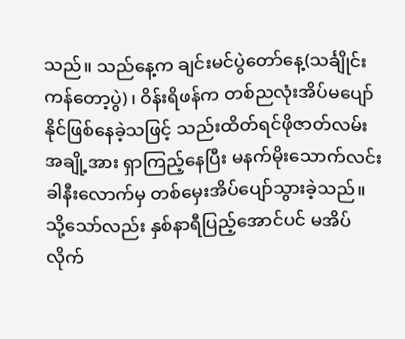သည်။ သည်နေ့က ချင်းမင်ပွဲတော်နေ့(သင်္ချိုင်းကန်တော့ပွဲ) ၊ ဝိန်းရိဖန်က တစ်ညလုံးအိပ်မပျော်နိုင်ဖြစ်နေခဲ့သဖြင့် သည်းထိတ်ရင်ဖိုဇာတ်လမ်းအချို့အား ရှာကြည့်နေပြီး မနက်မိုးသောက်လင်းခါနီးလောက်မှ တစ်မှေးအိပ်ပျော်သွားခဲ့သည်။
သို့သော်လည်း နှစ်နာရီပြည့်အောင်ပင် မအိပ်လိုက်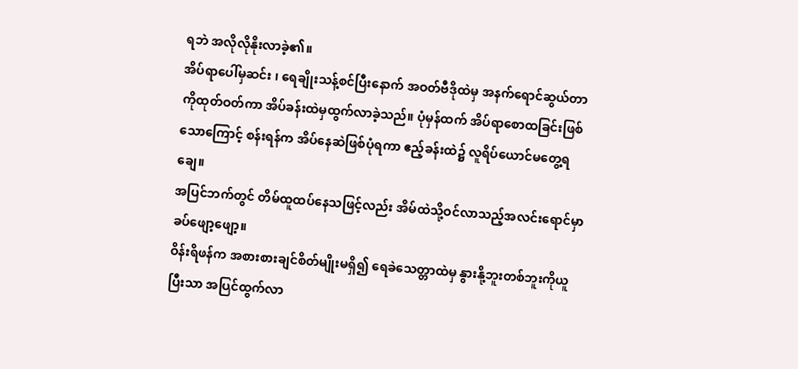ရဘဲ အလိုလိုနိုးလာခဲ့၏။
အိပ်ရာပေါ်မှဆင်း ၊ ရေချိုးသန့်စင်ပြီးနောက် အဝတ်ဗီဒိုထဲမှ အနက်ရောင်ဆွယ်တာကိုထုတ်ဝတ်ကာ အိပ်ခန်းထဲမှထွက်လာခဲ့သည်။ ပုံမှန်ထက် အိပ်ရာစောထခြင်းဖြစ်သောကြောင့် စန်းရန်က အိပ်နေဆဲဖြစ်ပုံရကာ ဧည့်ခန်းထဲ၌ လူရိပ်ယောင်မတွေ့ရချေ။
အပြင်ဘက်တွင် တိမ်ထူထပ်နေသဖြင့်လည်း အိမ်ထဲသို့ဝင်လာသည့်အလင်းရောင်မှာ ခပ်ဖျော့ဖျော့။
ဝိန်းရိဖန်က အစားစားချင်စိတ်မျိုးမရှိ၍ ရေခဲသေတ္တာထဲမှ နွားနို့ဘူးတစ်ဘူးကိုယူပြီးသာ အပြင်ထွက်လာ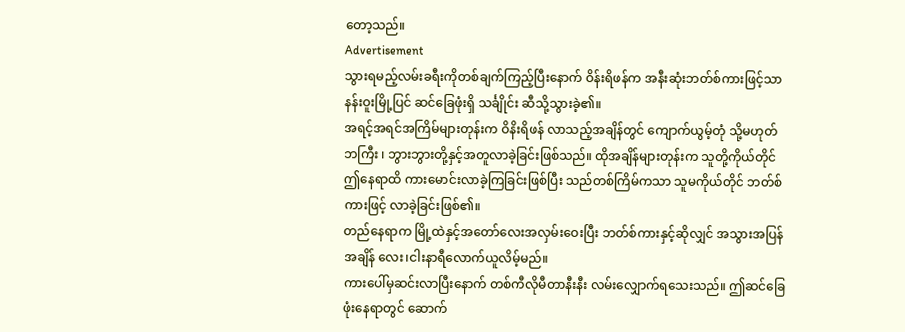တော့သည်။
Advertisement
သွားရမည့်လမ်းခရီးကိုတစ်ချက်ကြည့်ပြီးနောက် ဝိန်းရိဖန်က အနီးဆုံးဘတ်စ်ကားဖြင့်သာ နန်းဝူးမြို့ပြင် ဆင်ခြေဖုံးရှိ သင်္ချိုင်း ဆီသို့သွားခဲ့၏။
အရင့်အရင်အကြိမ်များတုန်းက ဝိနိးရိဖန် လာသည့်အချိန်တွင် ကျောက်ယွမ့်တုံ သို့မဟုတ် ဘကြီး ၊ ဘွားဘွားတို့နှင့်အတူလာခဲ့ခြင်းဖြစ်သည်။ ထိုအချိန်များတုန်းက သူတို့ကိုယ်တိုင် ဤနေရာထိ ကားမောင်းလာခဲ့ကြခြင်းဖြစ်ပြီး သည်တစ်ကြိမ်ကသာ သူမကိုယ်တိုင် ဘတ်စ်ကားဖြင့် လာခဲ့ခြင်းဖြစ်၏။
တည်နေရာက မြို့ထဲနှင့်အတော်လေးအလှမ်းဝေးပြီး ဘတ်စ်ကားနှင့်ဆိုလျှင် အသွားအပြန် အချိန် လေး၊ငါးနာရီလောက်ယူလိမ့်မည်။
ကားပေါ်မှဆင်းလာပြီးနောက် တစ်ကီလိုမီတာနီးနီး လမ်းလျှောက်ရသေးသည်။ ဤဆင်ခြေဖုံးနေရာတွင် ဆောက်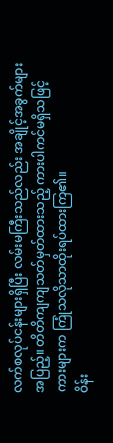လက်စလုပ်ငန်းများရှိပြီး လမ်းမကြီးသည်လည်း အချိုင့်အခွက်များအပြည့်။ တိတိကျကျသတ်မှတ်ထားသည့် ကားပါကင်မရှိသဖြင့် ကားများက ကြုံသလိုသာထိုးရပ်ထားကြ၏။
ဝိန်း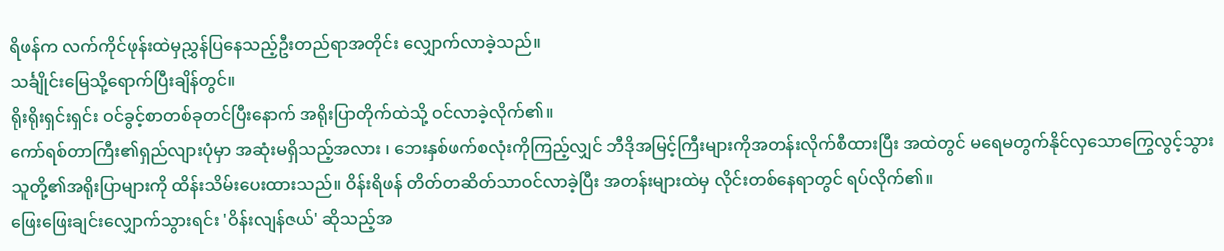ရိဖန်က လက်ကိုင်ဖုန်းထဲမှညွှန်ပြနေသည့်ဦးတည်ရာအတိုင်း လျှောက်လာခဲ့သည်။
သင်္ချိုင်းမြေသို့ရောက်ပြီးချိန်တွင်။
ရိုးရိုးရှင်းရှင်း ဝင်ခွင့်စာတစ်ခုတင်ပြီးနောက် အရိုးပြာတိုက်ထဲသို့ ဝင်လာခဲ့လိုက်၏။
ကော်ရစ်တာကြီး၏ရှည်လျားပုံမှာ အဆုံးမရှိသည့်အလား ၊ ဘေးနှစ်ဖက်စလုံးကိုကြည့်လျှင် ဘီဒိုအမြင့်ကြီးများကိုအတန်းလိုက်စီထားပြီး အထဲတွင် မရေမတွက်နိုင်လှသောကြွေလွင့်သွားသူတို့၏အရိုးပြာများကို ထိန်းသိမ်းပေးထားသည်။ ဝိန်းရိဖန် တိတ်တဆိတ်သာဝင်လာခဲ့ပြီး အတန်းများထဲမှ လိုင်းတစ်နေရာတွင် ရပ်လိုက်၏။
ဖြေးဖြေးချင်းလျှောက်သွားရင်း 'ဝိန်းလျန်ဇယ်' ဆိုသည့်အ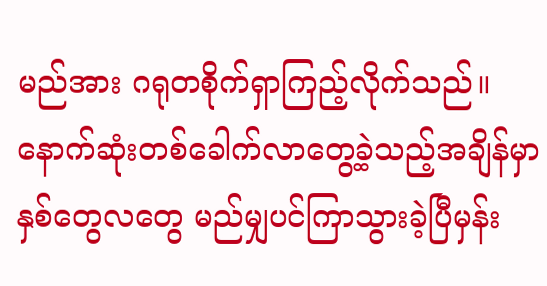မည်အား ဂရုတစိုက်ရှာကြည့်လိုက်သည်။
နောက်ဆုံးတစ်ခေါက်လာတွေ့ခဲ့သည့်အချိန်မှာ နှစ်တွေလတွေ မည်မျှပင်ကြာသွားခဲ့ပြီမှန်း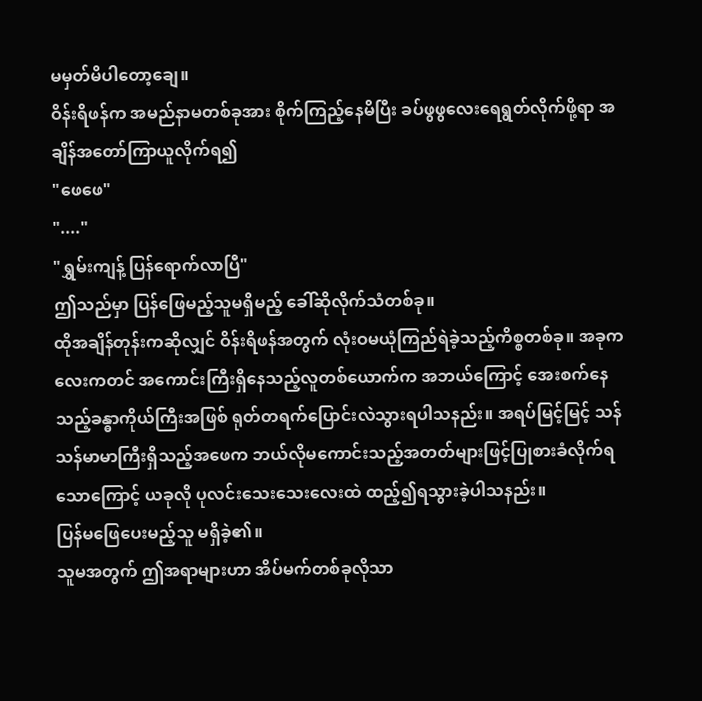မမှတ်မိပါတော့ချေ။
ဝိန်းရိဖန်က အမည်နာမတစ်ခုအား စိုက်ကြည့်နေမိပြီး ခပ်ဖွဖွလေးရေရွတ်လိုက်ဖို့ရာ အချိန်အတော်ကြာယူလိုက်ရ၍
"ဖေဖေ"
"...."
"ရွှမ်းကျန့် ပြန်ရောက်လာပြီ"
ဤသည်မှာ ပြန်ဖြေမည့်သူမရှိမည့် ခေါ်ဆိုလိုက်သံတစ်ခု။
ထိုအချိန်တုန်းကဆိုလျှင် ဝိန်းရိဖန်အတွက် လုံးဝမယုံကြည်ရဲခဲ့သည့်ကိစ္စတစ်ခု။ အခုကလေးကတင် အကောင်းကြီးရှိနေသည့်လူတစ်ယောက်က အဘယ်ကြောင့် အေးစက်နေသည့်ခန္ဓာကိုယ်ကြီးအဖြစ် ရုတ်တရက်ပြောင်းလဲသွားရပါသနည်း။ အရပ်မြင့်မြင့် သန်သန်မာမာကြီးရှိသည့်အဖေက ဘယ်လိုမကောင်းသည့်အတတ်များဖြင့်ပြုစားခံလိုက်ရသောကြောင့် ယခုလို ပုလင်းသေးသေးလေးထဲ ထည့်၍ရသွားခဲ့ပါသနည်း။
ပြန်မဖြေပေးမည့်သူ မရှိခဲ့၏။
သူမအတွက် ဤအရာများဟာ အိပ်မက်တစ်ခုလိုသာ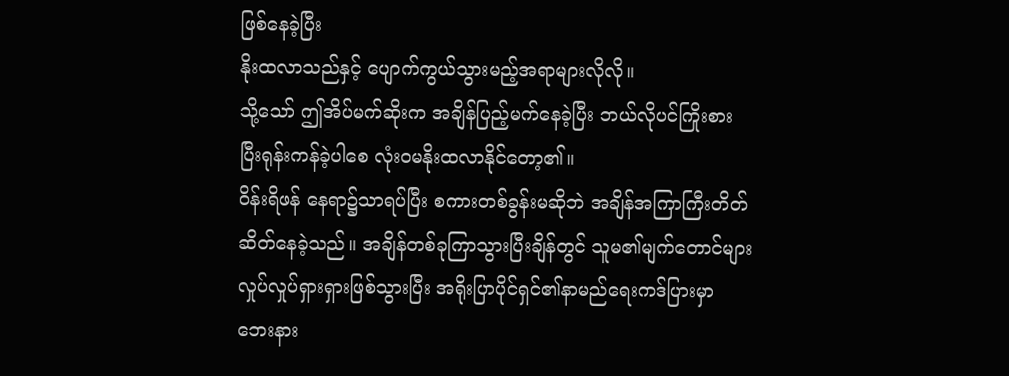ဖြစ်နေခဲ့ပြီး
နိုးထလာသည်နှင့် ပျောက်ကွယ်သွားမည့်အရာများလိုလို။
သို့သော် ဤအိပ်မက်ဆိုးက အချိန်ပြည့်မက်နေခဲ့ပြီး ဘယ်လိုပင်ကြိုးစားပြီးရုန်းကန်ခဲ့ပါစေ လုံးဝမနိုးထလာနိုင်တော့၏။
ဝိန်းရိဖန် နေရာ၌သာရပ်ပြီး စကားတစ်ခွန်းမဆိုဘဲ အချိန်အကြာကြီးတိတ်ဆိတ်နေခဲ့သည်။ အချိန်တစ်ခုကြာသွားပြီးချိန်တွင် သူမ၏မျက်တောင်များလှုပ်လှုပ်ရှားရှားဖြစ်သွားပြီး အရိုးပြာပိုင်ရှင်၏နာမည်ရေးကဒ်ပြားမှာ ဘေးနား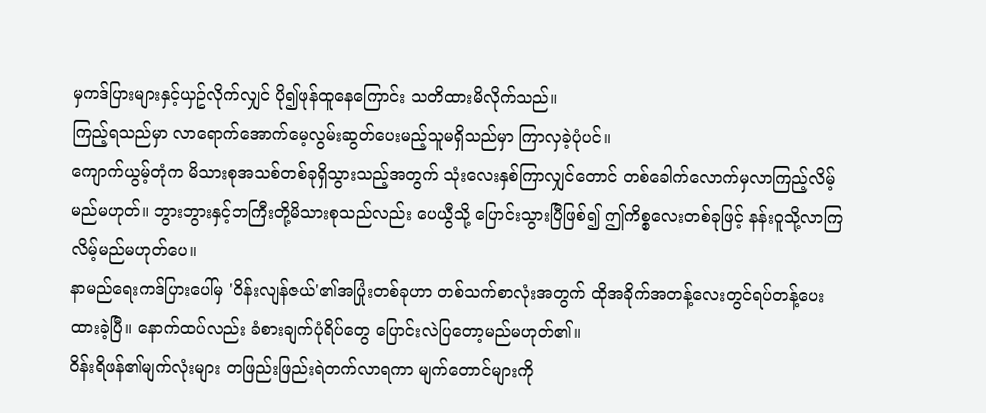မှကဒ်ပြားများနှင့်ယှဥ်လိုက်လျှင် ပို၍ဖုန်ထူနေကြောင်း သတိထားမိလိုက်သည်။
ကြည့်ရသည်မှာ လာရောက်အောက်မေ့လွမ်းဆွတ်ပေးမည့်သူမရှိသည်မှာ ကြာလှခဲ့ပုံပင်။
ကျောက်ယွမ့်တုံက မိသားစုအသစ်တစ်ခုရှိသွားသည့်အတွက် သုံးလေးနှစ်ကြာလျှင်တောင် တစ်ခေါက်လောက်မှလာကြည့်လိမ့်မည်မဟုတ်။ ဘွားဘွားနှင့်ဘကြီးတို့မိသားစုသည်လည်း ပေယွီသို့ ပြောင်းသွားပြီဖြစ်၍ ဤကိစ္စလေးတစ်ခုဖြင့် နန်းဝူသို့လာကြလိမ့်မည်မဟုတ်ပေ။
နာမည်ရေးကဒ်ပြားပေါ်မှ 'ဝိန်းလျန်ဇယ်'၏အပြုံးတစ်ခုဟာ တစ်သက်စာလုံးအတွက် ထိုအခိုက်အတန့်လေးတွင်ရပ်တန့်ပေးထားခဲ့ပြီ။ နောက်ထပ်လည်း ခံစားချက်ပုံရိပ်တွေ ပြောင်းလဲပြတော့မည်မဟုတ်၏။
ဝိန်းရိဖန်၏မျက်လုံးများ တဖြည်းဖြည်းရဲတက်လာရကာ မျက်တောင်များကို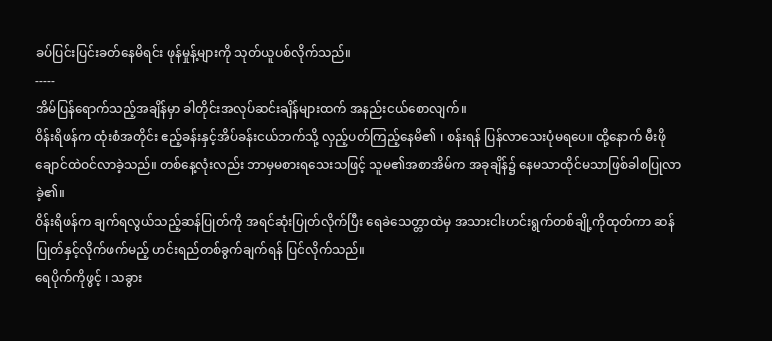ခပ်ပြင်းပြင်းခတ်နေမိရင်း ဖုန်မှုန့်များကို သုတ်ယူပစ်လိုက်သည်။
-----
အိမ်ပြန်ရောက်သည့်အချိန်မှာ ခါတိုင်းအလုပ်ဆင်းချိန်များထက် အနည်းငယ်စောလျက်။
ဝိန်းရိဖန်က ထုံးစံအတိုင်း ဧည့်ခန်းနှင့်အိပ်ခန်းငယ်ဘက်သို့ လှည့်ပတ်ကြည့်နေမိ၏ ၊ စန်းရန် ပြန်လာသေးပုံမရပေ။ ထို့နောက် မီးဖိုချောင်ထဲဝင်လာခဲ့သည်။ တစ်နေ့လုံးလည်း ဘာမှမစားရသေးသဖြင့် သူမ၏အစာအိမ်က အခုချိန်၌ နေမသာထိုင်မသာဖြစ်ခါစပြုလာခဲ့၏။
ဝိန်းရိဖန်က ချက်ရလွယ်သည့်ဆန်ပြုတ်ကို အရင်ဆုံးပြုတ်လိုက်ပြီး ရေခဲသေတ္တာထဲမှ အသားငါးဟင်းရွက်တစ်ချို့ကိုထုတ်ကာ ဆန်ပြုတ်နှင့်လိုက်ဖက်မည့် ဟင်းရည်တစ်ခွက်ချက်ရန် ပြင်လိုက်သည်။
ရေပိုက်ကိုဖွင့် ၊ သခွား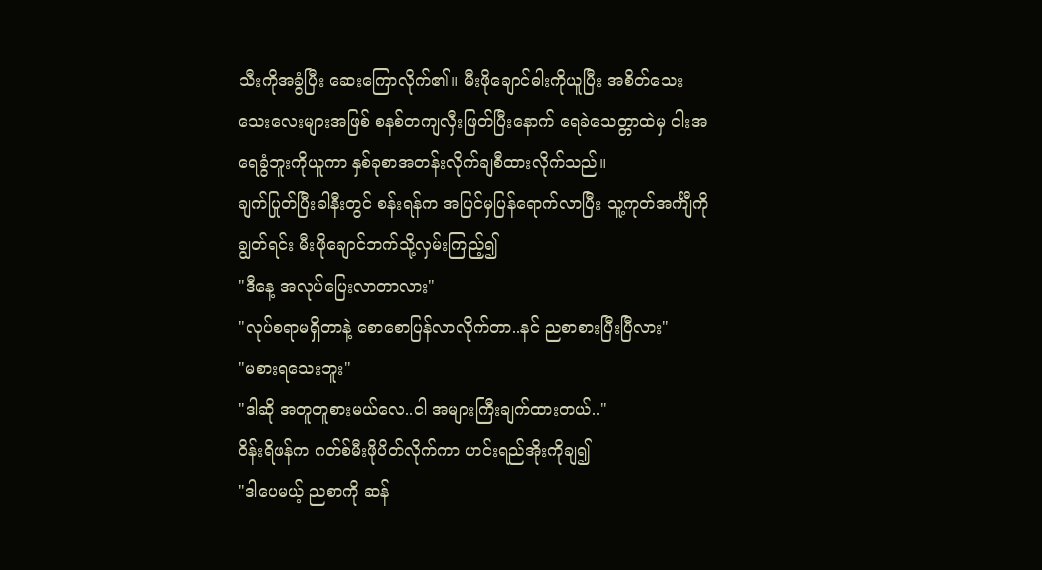သီးကိုအခွံပြီး ဆေးကြောလိုက်၏။ မီးဖိုချောင်ဓါးကိုယူပြီး အစိတ်သေးသေးလေးများအဖြစ် စနစ်တကျလှီးဖြတ်ပြီးနောက် ရေခဲသေတ္တာထဲမှ ငါးအရေခွံဘူးကိုယူကာ နှစ်ခုစာအတန်းလိုက်ချစီထားလိုက်သည်။
ချက်ပြုတ်ပြီးခါနီးတွင် စန်းရန်က အပြင်မှပြန်ရောက်လာပြီး သူ့ကုတ်အင်္ကျီကိုချွတ်ရင်း မီးဖိုချောင်ဘက်သို့လှမ်းကြည့်၍
"ဒီနေ့ အလုပ်ပြေးလာတာလား"
"လုပ်စရာမရှိတာနဲ့ စောစောပြန်လာလိုက်တာ..နင် ညစာစားပြီးပြီလား"
"မစားရသေးဘူး"
"ဒါဆို အတူတူစားမယ်လေ..ငါ အများကြီးချက်ထားတယ်.."
ဝိန်းရိဖန်က ဂတ်စ်မီးဖိုပိတ်လိုက်ကာ ဟင်းရည်အိုးကိုချ၍
"ဒါပေမယ့် ညစာကို ဆန်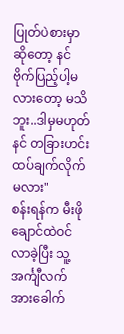ပြုတ်ပဲစားမှာဆိုတော့ နင် ဗိုက်ပြည့်ပါ့မလားတော့ မသိဘူး..ဒါမှမဟုတ် နင် တခြားဟင်း ထပ်ချက်လိုက်မလား"
စန်းရန်က မီးဖိုချောင်ထဲဝင်လာခဲ့ပြီး သူ့အင်္ကျီလက်အားခေါက်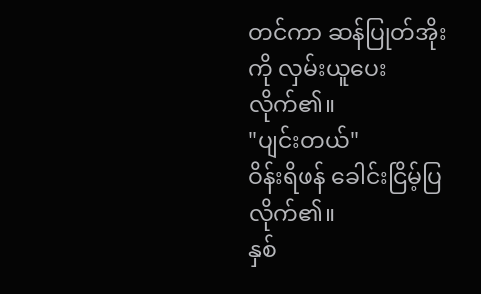တင်ကာ ဆန်ပြုတ်အိုးကို လှမ်းယူပေးလိုက်၏။
"ပျင်းတယ်"
ဝိန်းရိဖန် ခေါင်းငြိမ့်ပြလိုက်၏။
နှစ်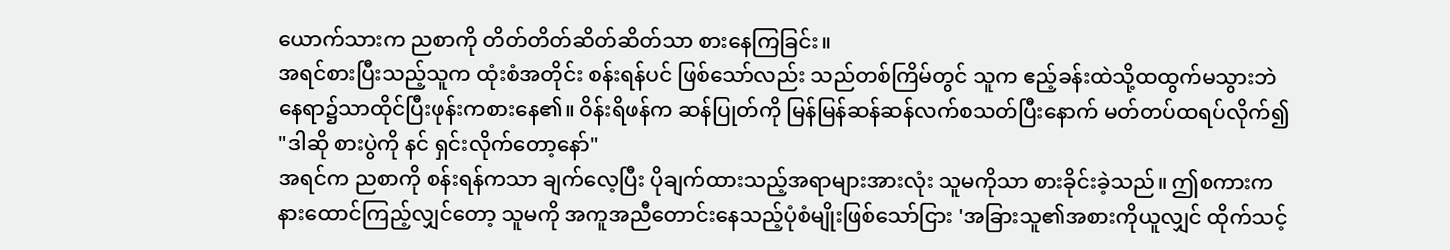ယောက်သားက ညစာကို တိတ်တိတ်ဆိတ်ဆိတ်သာ စားနေကြခြင်း။
အရင်စားပြီးသည့်သူက ထုံးစံအတိုင်း စန်းရန်ပင် ဖြစ်သော်လည်း သည်တစ်ကြိမ်တွင် သူက ဧည့်ခန်းထဲသို့ထထွက်မသွားဘဲ နေရာ၌သာထိုင်ပြီးဖုန်းကစားနေ၏။ ဝိန်းရိဖန်က ဆန်ပြုတ်ကို မြန်မြန်ဆန်ဆန်လက်စသတ်ပြီးနောက် မတ်တပ်ထရပ်လိုက်၍
"ဒါဆို စားပွဲကို နင် ရှင်းလိုက်တော့နော်"
အရင်က ညစာကို စန်းရန်ကသာ ချက်လေ့ပြီး ပိုချက်ထားသည့်အရာများအားလုံး သူမကိုသာ စားခိုင်းခဲ့သည်။ ဤစကားက နားထောင်ကြည့်လျှင်တော့ သူမကို အကူအညီတောင်းနေသည့်ပုံစံမျိုးဖြစ်သော်ငြား 'အခြားသူ၏အစားကိုယူလျှင် ထိုက်သင့်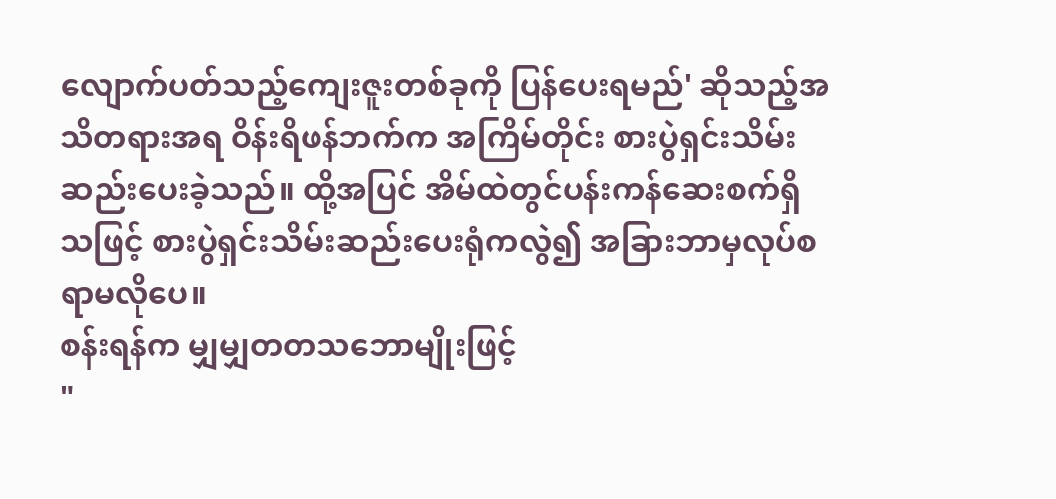လျောက်ပတ်သည့်ကျေးဇူးတစ်ခုကို ပြန်ပေးရမည်' ဆိုသည့်အသိတရားအရ ဝိန်းရိဖန်ဘက်က အကြိမ်တိုင်း စားပွဲရှင်းသိမ်းဆည်းပေးခဲ့သည်။ ထို့အပြင် အိမ်ထဲတွင်ပန်းကန်ဆေးစက်ရှိသဖြင့် စားပွဲရှင်းသိမ်းဆည်းပေးရုံကလွဲ၍ အခြားဘာမှလုပ်စရာမလိုပေ။
စန်းရန်က မျှမျှတတသဘောမျိုးဖြင့်
"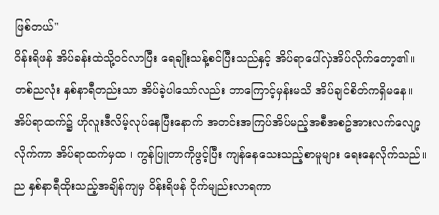ဖြစ်တယ်"
ဝိန်းရိဖန် အိပ်ခန်းထဲသို့ဝင်လာပြီး ရေချိုးသန့်စင်ပြီးသည်နှင့် အိပ်ရာပေါ်လှဲအိပ်လိုက်တော့၏။
တစ်ညလုံး နှစ်နာရီတည်းသာ အိပ်ခဲ့ပါသော်လည်း ဘာကြောင့်မှန်းမသိ အိပ်ချင်စိတ်ကရှိမနေ။ အိပ်ရာထက်၌ ဟိုလူးဒီလိမ့်လုပ်နေပြီးနောက် အတင်းအကြပ်အိပ်မည့်အစီအစဥ်အားလက်လျော့လိုက်ကာ အိပ်ရာထက်မှထ ၊ ကွန်ပြူတာကိုဖွင့်ပြီး ကျန်နေသေးသည့်စာမူများ ရေးနေလိုက်သည်။
ည နှစ်နာရီထိုးသည့်အချိန်ကျမှ ဝိန်းရိဖန် ငိုက်မျည်းလာရကာ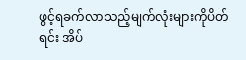ဖွင့်ရခက်လာသည့်မျက်လုံးများကိုပိတ်ရင်း အိပ်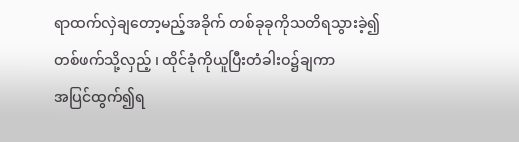ရာထက်လှဲချတော့မည့်အခိုက် တစ်ခုခုကိုသတိရသွားခဲ့၍ တစ်ဖက်သို့လှည့် ၊ ထိုင်ခုံကိုယူပြီးတံခါးဝ၌ချကာ
အပြင်ထွက်၍ရ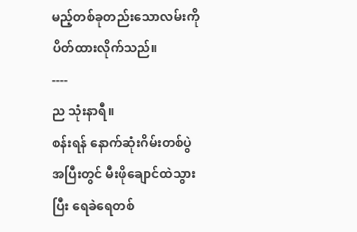မည့်တစ်ခုတည်းသောလမ်းကို ပိတ်ထားလိုက်သည်။
----
ည သုံးနာရီ။
စန်းရန် နောက်ဆုံးဂိမ်းတစ်ပွဲအပြီးတွင် မီးဖိုချောင်ထဲသွားပြီး ရေခဲရေတစ်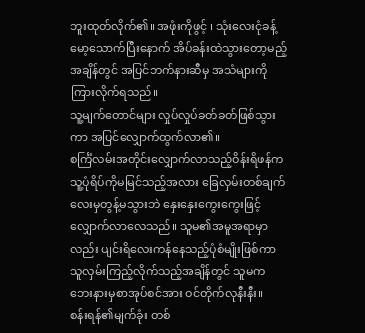ဘူးထုတ်လိုက်၏။ အဖုံးကိုဖွင့် ၊ သုံးလေးငုံခန့်မော့သောက်ပြီးနောက် အိပ်ခန်းထဲသွားတော့မည့်အချိန်တွင် အပြင်ဘက်နားဆီမှ အသံများကိုကြားလိုက်ရသည်။
သူ့မျက်တောင်များ လှုပ်လှုပ်ခတ်ခတ်ဖြစ်သွားကာ အပြင်လျှောက်ထွက်လာ၏။
စင်္ကြံလမ်းအတိုင်းလျှောက်လာသည့်ဝိန်းရိဖန်က သူ့ပုံရိပ်ကိုမမြင်သည့်အလား ခြေလှမ်းတစ်ချက်လေးမှတွန့်မသွားဘဲ နှေးနှေးကွေးကွေးဖြင့် လျှောက်လာလေသည်။ သူမ၏အမူအရာမှာလည်း ပျင်းရိလေးကန်နေသည့်ပုံစံမျိုးဖြစ်ကာ သူလှမ်းကြည့်လိုက်သည့်အချိန်တွင် သူမက ဘေးနားမှစာအုပ်စင်အား ဝင်တိုက်လုနီးနီး။
စန်းရန်၏မျက်ခုံး တစ်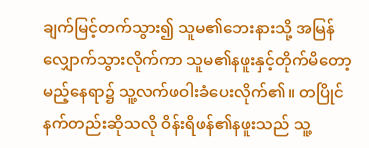ချက်မြင့်တက်သွား၍ သူမ၏ဘေးနားသို့ အမြန်လျှောက်သွားလိုက်ကာ သူမ၏နဖူးနှင့်တိုက်မိတော့မည့်နေရာ၌ သူ့လက်ဖဝါးခံပေးလိုက်၏။ တပြိုင်နက်တည်းဆိုသလို ဝိန်းရိဖန်၏နဖူးသည် သူ့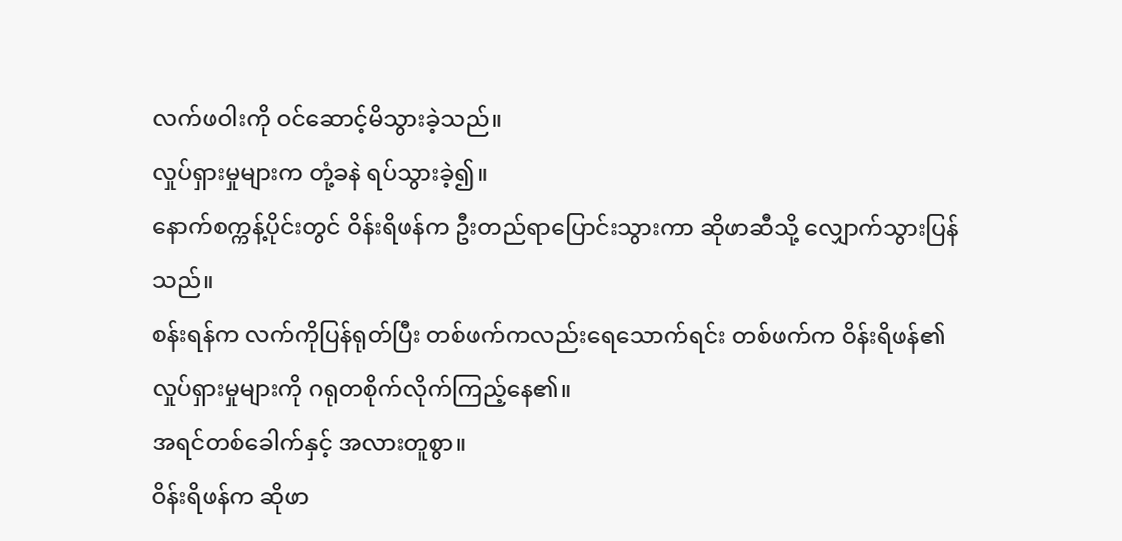လက်ဖဝါးကို ဝင်ဆောင့်မိသွားခဲ့သည်။
လှုပ်ရှားမှုများက တုံ့ခနဲ ရပ်သွားခဲ့၍။
နောက်စက္ကန့်ပိုင်းတွင် ဝိန်းရိဖန်က ဦးတည်ရာပြောင်းသွားကာ ဆိုဖာဆီသို့ လျှောက်သွားပြန်သည်။
စန်းရန်က လက်ကိုပြန်ရုတ်ပြီး တစ်ဖက်ကလည်းရေသောက်ရင်း တစ်ဖက်က ဝိန်းရိဖန်၏လှုပ်ရှားမှုများကို ဂရုတစိုက်လိုက်ကြည့်နေ၏။
အရင်တစ်ခေါက်နှင့် အလားတူစွာ။
ဝိန်းရိဖန်က ဆိုဖာ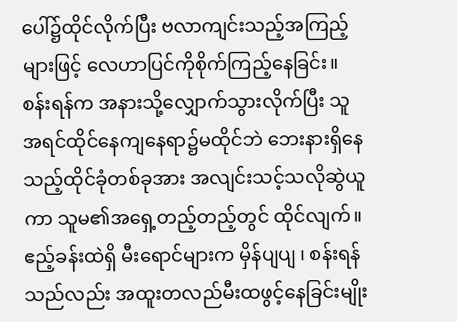ပေါ်၌ထိုင်လိုက်ပြီး ဗလာကျင်းသည့်အကြည့်များဖြင့် လေဟာပြင်ကိုစိုက်ကြည့်နေခြင်း။
စန်းရန်က အနားသို့လျှောက်သွားလိုက်ပြီး သူအရင်ထိုင်နေကျနေရာ၌မထိုင်ဘဲ ဘေးနားရှိနေသည့်ထိုင်ခုံတစ်ခုအား အလျင်းသင့်သလိုဆွဲယူကာ သူမ၏အရှေ့တည့်တည့်တွင် ထိုင်လျက်။
ဧည့်ခန်းထဲရှိ မီးရောင်များက မှိန်ပျပျ ၊ စန်းရန်သည်လည်း အထူးတလည်မီးထဖွင့်နေခြင်းမျိုး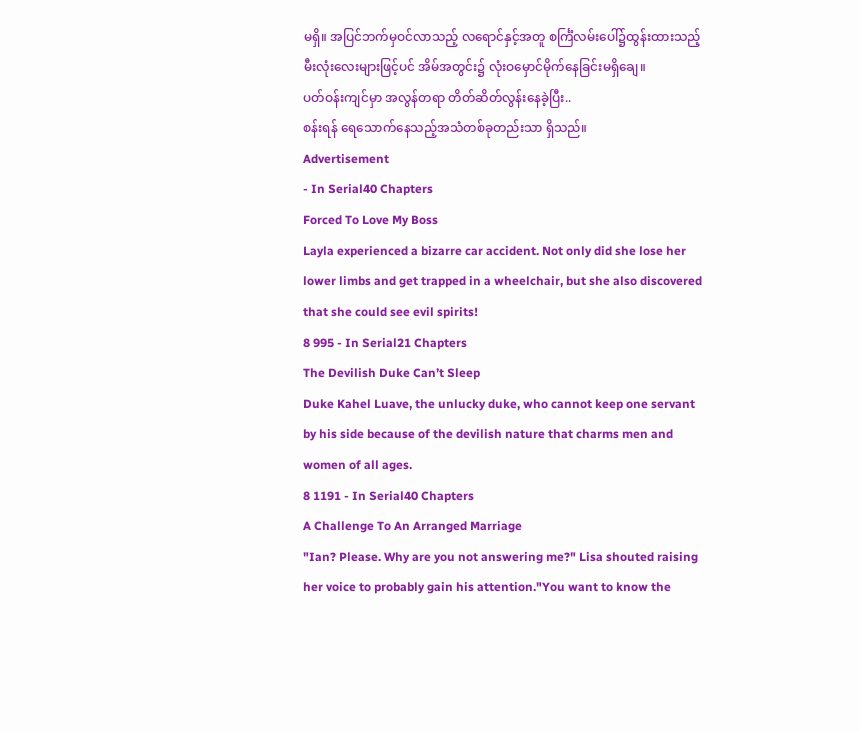မရှိ။ အပြင်ဘက်မှဝင်လာသည့် လရောင်နှင့်အတူ စင်္ကြံလမ်းပေါ်၌ထွန်းထားသည့်မီးလုံးလေးများဖြင့်ပင် အိမ်အတွင်း၌ လုံးဝမှောင်မိုက်နေခြင်းမရှိချေ။
ပတ်ဝန်းကျင်မှာ အလွန်တရာ တိတ်ဆိတ်လွန်းနေခဲ့ပြီး..
စန်းရန် ရေသောက်နေသည့်အသံတစ်ခုတည်းသာ ရှိသည်။
Advertisement
- In Serial40 Chapters
Forced To Love My Boss
Layla experienced a bizarre car accident. Not only did she lose her lower limbs and get trapped in a wheelchair, but she also discovered that she could see evil spirits!
8 995 - In Serial21 Chapters
The Devilish Duke Can’t Sleep
Duke Kahel Luave, the unlucky duke, who cannot keep one servant by his side because of the devilish nature that charms men and women of all ages.
8 1191 - In Serial40 Chapters
A Challenge To An Arranged Marriage
"Ian? Please. Why are you not answering me?" Lisa shouted raising her voice to probably gain his attention."You want to know the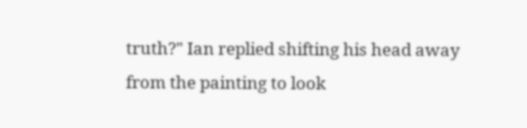truth?" Ian replied shifting his head away from the painting to look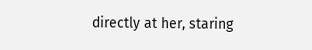directly at her, staring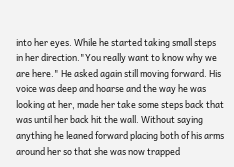into her eyes. While he started taking small steps in her direction."You really want to know why we are here." He asked again still moving forward. His voice was deep and hoarse and the way he was looking at her, made her take some steps back that was until her back hit the wall. Without saying anything he leaned forward placing both of his arms around her so that she was now trapped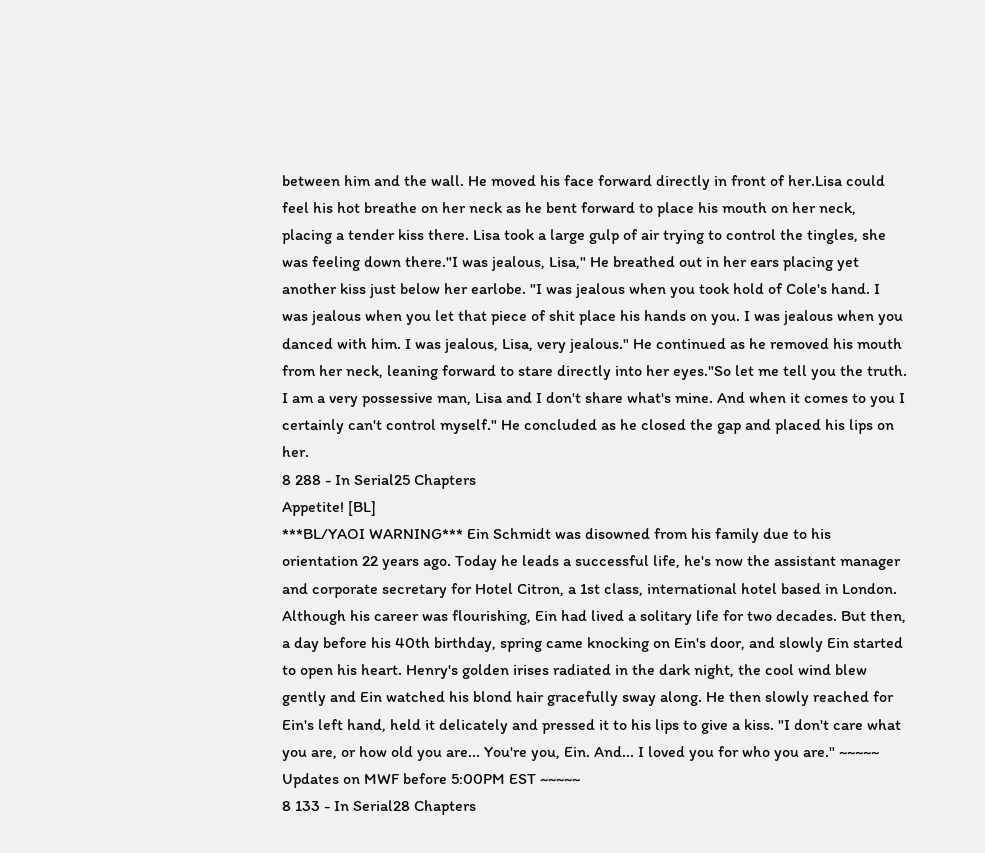between him and the wall. He moved his face forward directly in front of her.Lisa could feel his hot breathe on her neck as he bent forward to place his mouth on her neck, placing a tender kiss there. Lisa took a large gulp of air trying to control the tingles, she was feeling down there."I was jealous, Lisa," He breathed out in her ears placing yet another kiss just below her earlobe. "I was jealous when you took hold of Cole's hand. I was jealous when you let that piece of shit place his hands on you. I was jealous when you danced with him. I was jealous, Lisa, very jealous." He continued as he removed his mouth from her neck, leaning forward to stare directly into her eyes."So let me tell you the truth. I am a very possessive man, Lisa and I don't share what's mine. And when it comes to you I certainly can't control myself." He concluded as he closed the gap and placed his lips on her.
8 288 - In Serial25 Chapters
Appetite! [BL]
***BL/YAOI WARNING*** Ein Schmidt was disowned from his family due to his orientation 22 years ago. Today he leads a successful life, he's now the assistant manager and corporate secretary for Hotel Citron, a 1st class, international hotel based in London. Although his career was flourishing, Ein had lived a solitary life for two decades. But then, a day before his 40th birthday, spring came knocking on Ein's door, and slowly Ein started to open his heart. Henry's golden irises radiated in the dark night, the cool wind blew gently and Ein watched his blond hair gracefully sway along. He then slowly reached for Ein's left hand, held it delicately and pressed it to his lips to give a kiss. "I don't care what you are, or how old you are... You're you, Ein. And... I loved you for who you are." ~~~~~ Updates on MWF before 5:00PM EST ~~~~~
8 133 - In Serial28 Chapters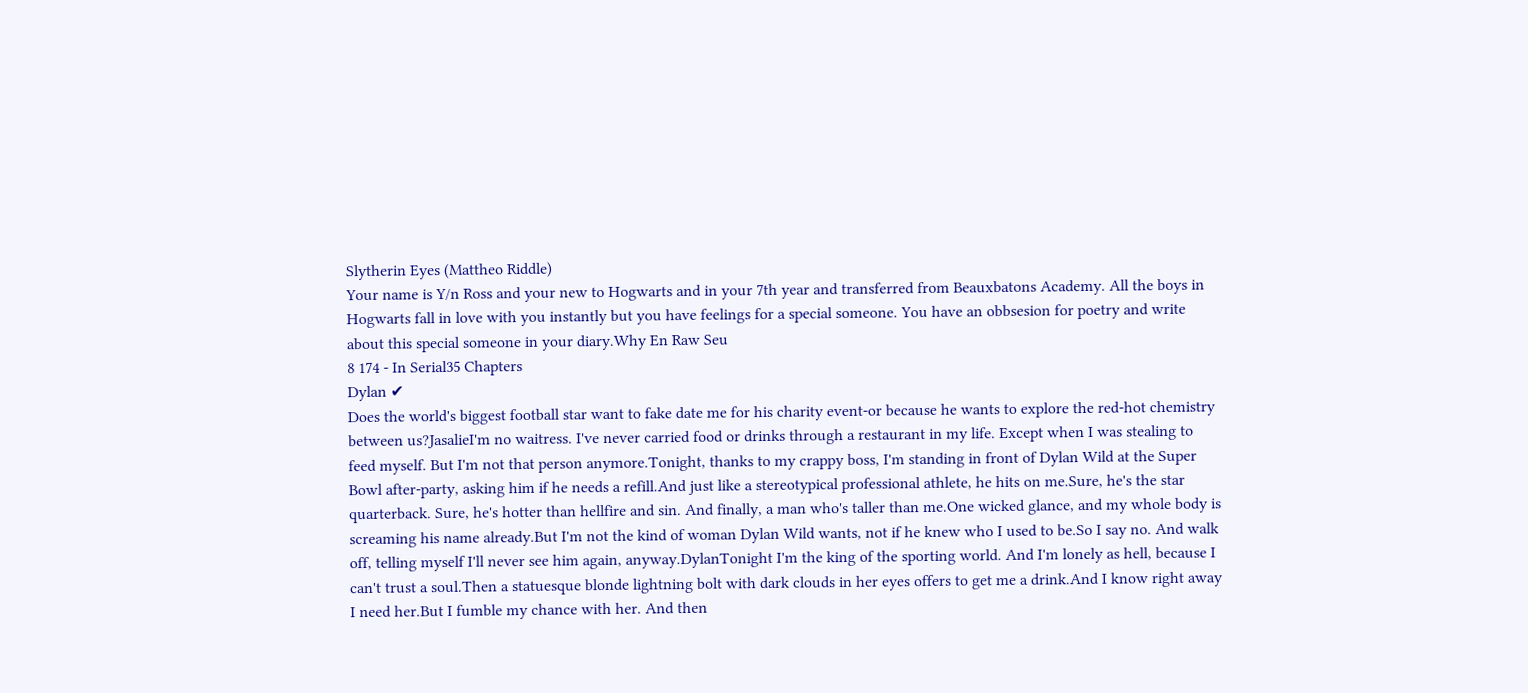Slytherin Eyes (Mattheo Riddle)
Your name is Y/n Ross and your new to Hogwarts and in your 7th year and transferred from Beauxbatons Academy. All the boys in Hogwarts fall in love with you instantly but you have feelings for a special someone. You have an obbsesion for poetry and write about this special someone in your diary.Why En Raw Seu
8 174 - In Serial35 Chapters
Dylan ✔
Does the world's biggest football star want to fake date me for his charity event-or because he wants to explore the red-hot chemistry between us?JasalieI'm no waitress. I've never carried food or drinks through a restaurant in my life. Except when I was stealing to feed myself. But I'm not that person anymore.Tonight, thanks to my crappy boss, I'm standing in front of Dylan Wild at the Super Bowl after-party, asking him if he needs a refill.And just like a stereotypical professional athlete, he hits on me.Sure, he's the star quarterback. Sure, he's hotter than hellfire and sin. And finally, a man who's taller than me.One wicked glance, and my whole body is screaming his name already.But I'm not the kind of woman Dylan Wild wants, not if he knew who I used to be.So I say no. And walk off, telling myself I'll never see him again, anyway.DylanTonight I'm the king of the sporting world. And I'm lonely as hell, because I can't trust a soul.Then a statuesque blonde lightning bolt with dark clouds in her eyes offers to get me a drink.And I know right away I need her.But I fumble my chance with her. And then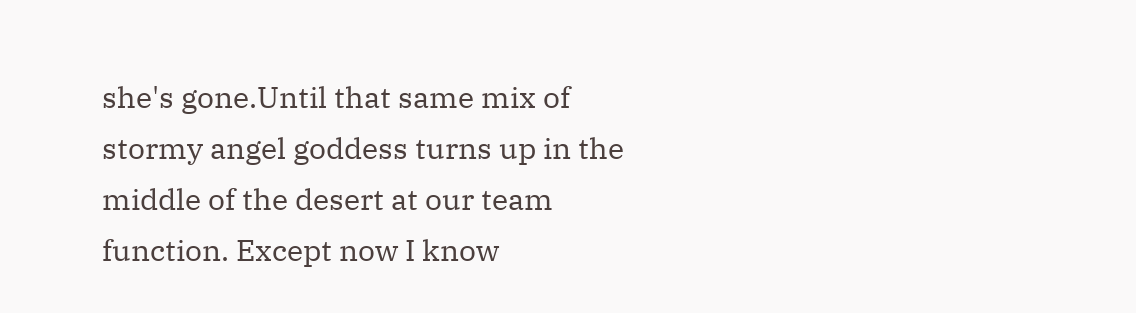she's gone.Until that same mix of stormy angel goddess turns up in the middle of the desert at our team function. Except now I know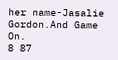her name-Jasalie Gordon.And Game On.
8 87